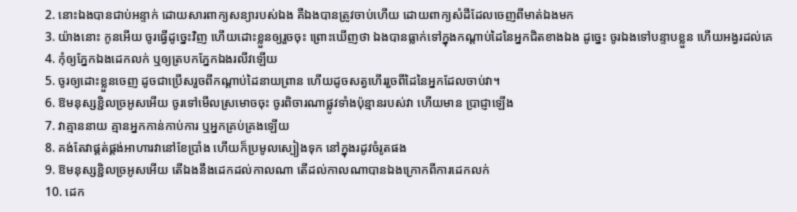2. នោះឯងបានជាប់អន្ទាក់ ដោយសារពាក្យសន្យារបស់ឯង គឺឯងបានត្រូវចាប់ហើយ ដោយពាក្យសំដីដែលចេញពីមាត់ឯងមក
3. យ៉ាងនោះ កូនអើយ ចូរធ្វើដូច្នេះវិញ ហើយដោះខ្លួនឲ្យរួចចុះ ព្រោះឃើញថា ឯងបានធ្លាក់ទៅក្នុងកណ្តាប់ដៃនៃអ្នកជិតខាងឯង ដូច្នេះ ចូរឯងទៅបន្ទាបខ្លួន ហើយអង្វរដល់គេ
4. កុំឲ្យភ្នែកឯងដេកលក់ ឬឲ្យត្របកភ្នែកឯងរលីវឡើយ
5. ចូរឲ្យដោះខ្លួនចេញ ដូចជាប្រើសរួចពីកណ្តាប់ដៃនាយព្រាន ហើយដូចសត្វហើររួចពីដៃនៃអ្នកដែលចាប់វា។
6. ឱមនុស្សខ្ជិលច្រអូសអើយ ចូរទៅមើលស្រមោចចុះ ចូរពិចារណាផ្លូវទាំងប៉ុន្មានរបស់វា ហើយមាន ប្រាជ្ញាឡើង
7. វាគ្មាននាយ គ្មានអ្នកកាន់កាប់ការ ឬអ្នកគ្រប់គ្រងឡើយ
8. គង់តែវាផ្គត់ផ្គង់អាហារវានៅខែប្រាំង ហើយក៏ប្រមូលស្បៀងទុក នៅក្នុងរដូវចំរូតផង
9. ឱមនុស្សខ្ជិលច្រអូសអើយ តើឯងនឹងដេកដល់កាលណា តើដល់កាលណាបានឯងក្រោកពីការដេកលក់
10. ដេក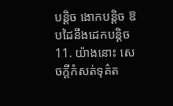បន្តិច ងោកបន្តិច ឱបដៃនឹងដេកបន្តិច
11. យ៉ាងនោះ សេចក្តីកំសត់ទុគ៌ត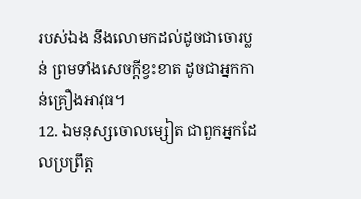របស់ឯង នឹងលោមកដល់ដូចជាចោរប្លន់ ព្រមទាំងសេចក្តីខ្វះខាត ដូចជាអ្នកកាន់គ្រឿងអាវុធ។
12. ឯមនុស្សចោលម្សៀត ជាពួកអ្នកដែលប្រព្រឹត្ត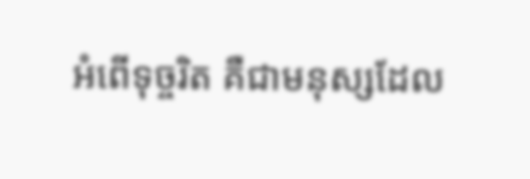អំពើទុច្ចរិត គឺជាមនុស្សដែល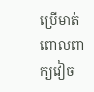ប្រើមាត់ពោលពាក្យវៀច